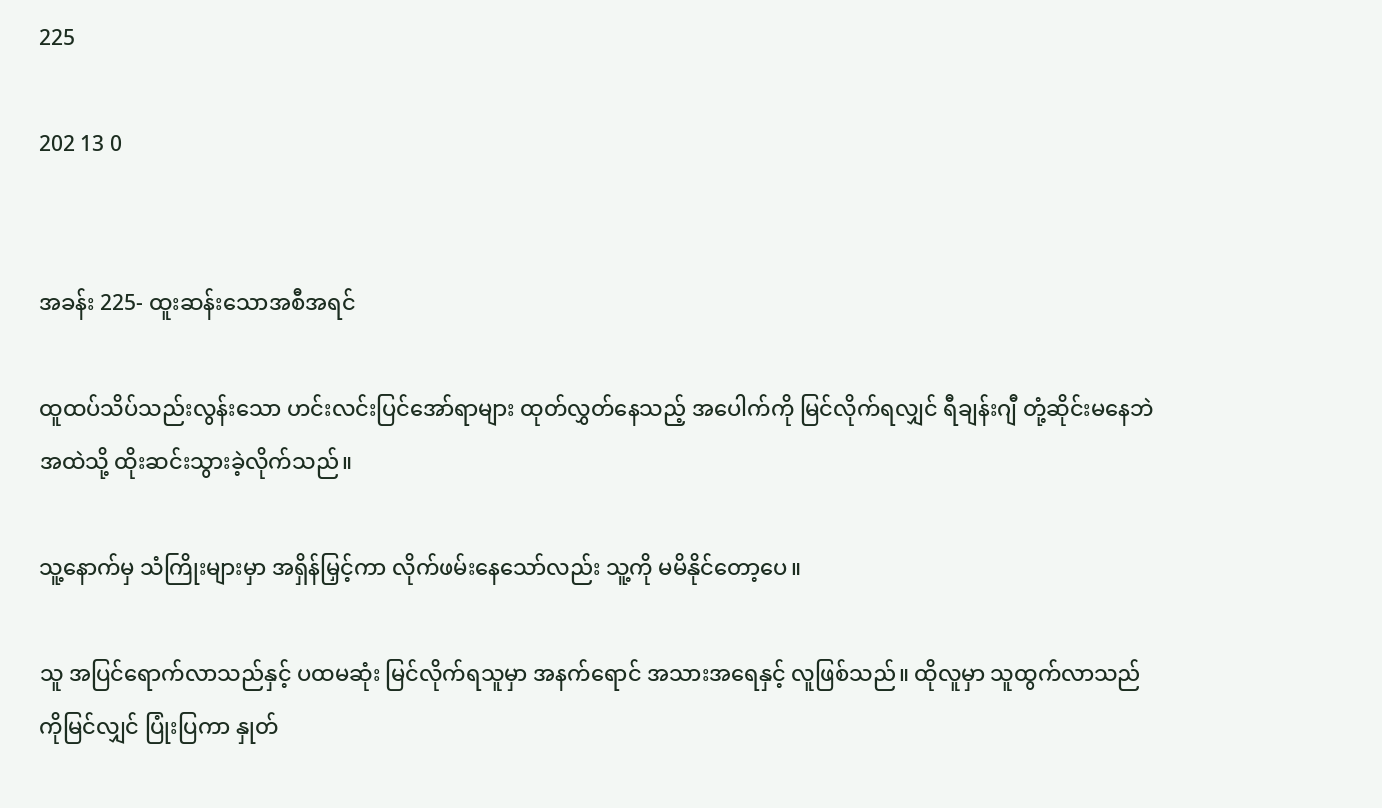225

202 13 0


အခန်း 225- ထူးဆန်းသောအစီအရင်

ထူထပ်သိပ်သည်းလွန်းသော ဟင်းလင်းပြင်အော်ရာများ ထုတ်လွှတ်နေသည့် အပေါက်ကို မြင်လိုက်ရလျှင် ရီချန်းဂျီ တုံ့ဆိုင်းမနေဘဲ အထဲသို့ ထိုးဆင်းသွားခဲ့လိုက်သည်။

သူ့နောက်မှ သံကြိုးများမှာ အရှိန်မြှင့်ကာ လိုက်ဖမ်းနေသော်လည်း သူ့ကို မမိနိုင်တော့ပေ။

သူ အပြင်ရောက်လာသည်နှင့် ပထမဆုံး မြင်လိုက်ရသူမှာ အနက်ရောင် အသားအရေနှင့် လူဖြစ်သည်။ ထိုလူမှာ သူထွက်လာသည်ကိုမြင်လျှင် ပြုံးပြကာ နှုတ်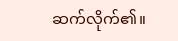ဆက်လိုက်၏။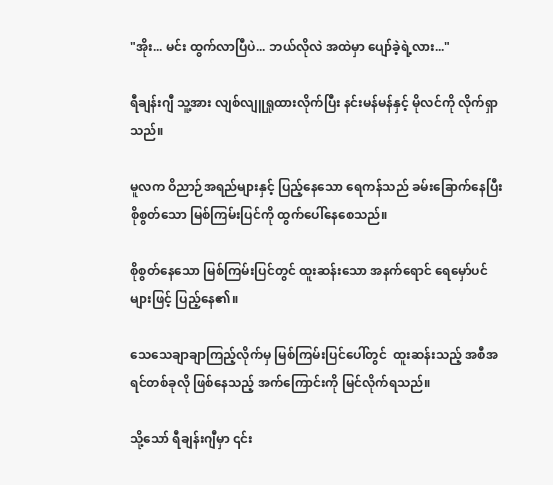"အိုး... မင်း ထွက်လာပြီပဲ... ဘယ်လိုလဲ အထဲမှာ ပျော်ခဲ့ရဲ့လား..."

ရီချန်းဂျီ သူ့အား လျစ်လျူရှုထားလိုက်ပြီး နင်းမန်မန်နှင့် မိုလင်ကို လိုက်ရှာသည်။

မူလက ဝိညာဉ်အရည်များနှင့် ပြည့်နေသော ရေကန်သည် ခမ်းခြောက်နေပြီး စိုစွတ်သော မြစ်ကြမ်းပြင်ကို ထွက်ပေါ်နေစေသည်။

စိုစွတ်နေသော မြစ်ကြမ်းပြင်တွင် ထူးဆန်းသော အနက်ရောင် ရေမှော်ပင်များဖြင့် ပြည့်နေ၏။

သေသေချာချာကြည့်လိုက်မှ မြစ်ကြမ်းပြင်ပေါ်တွင်  ထူးဆန်းသည့် အစီအရင်တစ်ခုလို ဖြစ်နေသည့် အက်ကြောင်းကို မြင်လိုက်ရသည်။

သို့သော် ရီချန်းဂျီမှာ ၎င်း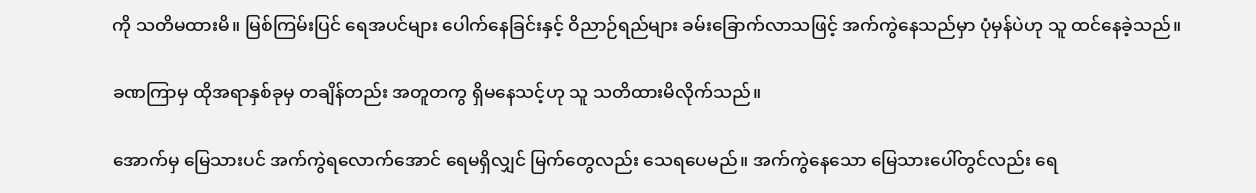ကို သတိမထားမိ။ မြစ်ကြမ်းပြင် ရေအပင်များ ပေါက်နေခြင်းနှင့် ဝိညာဉ်ရည်များ ခမ်းခြောက်လာသဖြင့် အက်ကွဲနေသည်မှာ ပုံမှန်ပဲဟု သူ ထင်နေခဲ့သည်။

ခဏကြာမှ ထိုအရာနှစ်ခုမှ တချိန်တည်း အတူတကွ ရှိမနေသင့်ဟု သူ သတိထားမိလိုက်သည်။

အောက်မှ မြေသားပင် အက်ကွဲရလောက်အောင် ရေမရှိလျှင် မြက်တွေလည်း သေရပေမည်။ ‌‌အက်ကွဲနေသော မြေသားပေါ်တွင်လည်း ရေ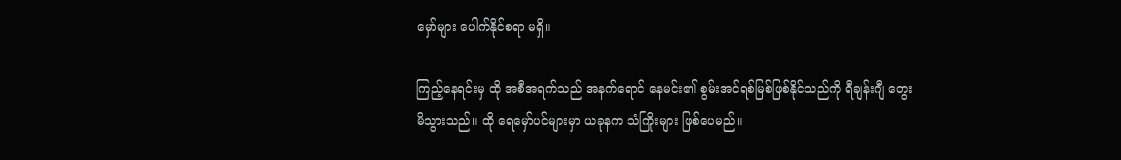မှော်များ ပေါက်နိုင်စရာ မရှိ။

ကြည့်နေရင်းမှ ထို အစီအရက်သည် အနက်ရောင် နေမင်း၏ စွမ်းအင်ရစ်မြစ်ဖြစ်နိုင်သည်ကို ရီချန်းဂျီ တွေးမိသွားသည်။ ထို ရေမှော်ပင်များမှာ ယခုနက သံကြိုးများ ဖြစ်ပေမည်။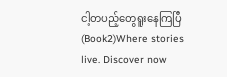ငါ့တပည့်တွေရူးနေကြပြီ(Book2)Where stories live. Discover now